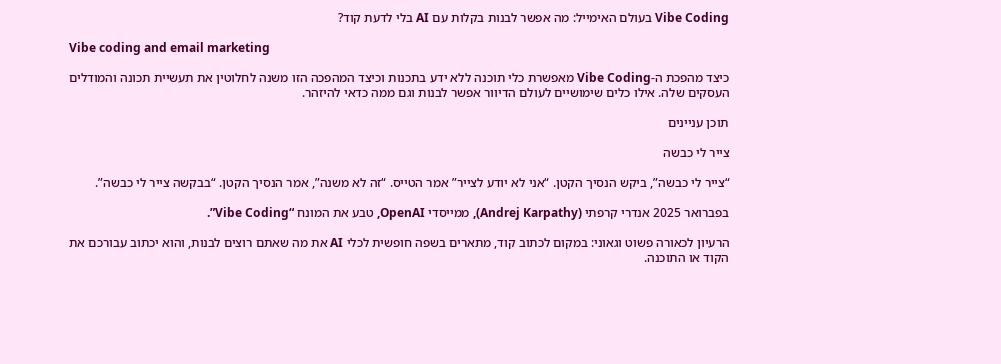Vibe Coding בעולם האימייל: מה אפשר לבנות בקלות עם AI בלי לדעת קוד?

Vibe coding and email marketing

כיצד מהפכת ה-Vibe Coding מאפשרת כלי תוכנה ללא ידע בתכנות וכיצד המהפכה הזו משנה לחלוטין את תעשיית תכונה והמודלים העסקים שלה. אילו כלים שימושיים לעולם הדיוור אפשר לבנות וגם ממה כדאי להיזהר.

תוכן עניינים

צייר לי כבשה

“צייר לי כבשה”, ביקש הנסיך הקטן. “אני לא יודע לצייר” אמר הטייס. “זה לא משנה”, אמר הנסיך הקטן. “בבקשה צייר לי כבשה”.

בפברואר 2025 אנדרי קרפתי (Andrej Karpathy), ממייסדי OpenAI, טבע את המונח “Vibe Coding”.

הרעיון לכאורה פשוט וגאוני: במקום לכתוב קוד, מתארים בשפה חופשית לכלי AI את מה שאתם רוצים לבנות, והוא יכתוב עבורכם את הקוד או התוכנה.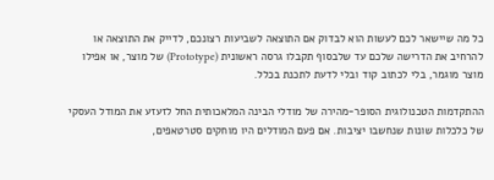כל מה שיישאר לכם לעשות הוא לבדוק אם התוצאה לשביעות רצונכם, לדייק את התוצאה או להרחיב את הדרישה שלכם עד שלבסוף תקבלו גרסה ראשונית (Prototype) של מוצר, או אפילו מוצר מוגמר, בלי לכתוב קוד ובלי לדעת לתכנת בכלל.

ההתקדמות הטכנולוגית הסופר-מהירה של מודלי הבינה המלאכותית החל לזעזע את המודל העסקי של כלכלות שונות שנחשבו יציבות. אם פעם המודלים היו מוחקים סטרטאפים,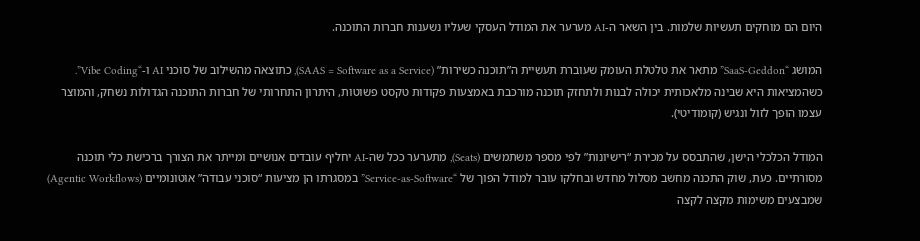היום הם מוחקים תעשיות שלמות. בין השאר ה-AI מערער את המודל העסקי שעליו נשענות חברות התוכנה.

המושג “SaaS-Geddon” מתאר את טלטלת העומק שעוברת תעשיית ה”תוכנה כשירות” (SAAS = Software as a Service), כתוצאה מהשילוב של סוכני AI ו-“Vibe Coding”. כשהמציאות היא שבינה מלאכותית יכולה לבנות ולתחזק תוכנה מורכבת באמצעות פקודות טקסט פשוטות, היתרון התחרותי של חברות התוכנה הגדולות נשחק, והמוצר עצמו הופך לזול ונגיש (קומודיטי).

המודל הכלכלי הישן, שהתבסס על מכירת “רישיונות” לפי מספר משתמשים (Seats), מתערער ככל שה-AI יחליף עובדים אנושיים ומייתר את הצורך ברכישת כלי תוכנה מסורתיים. כעת, שוק התכנה מחשב מסלול מחדש ובחלקו עובר למודל הפוך של “Service-as-Software” במסגרתו הן מציעות “סוכני עבודה” אוטונומיים (Agentic Workflows) שמבצעים משימות מקצה לקצה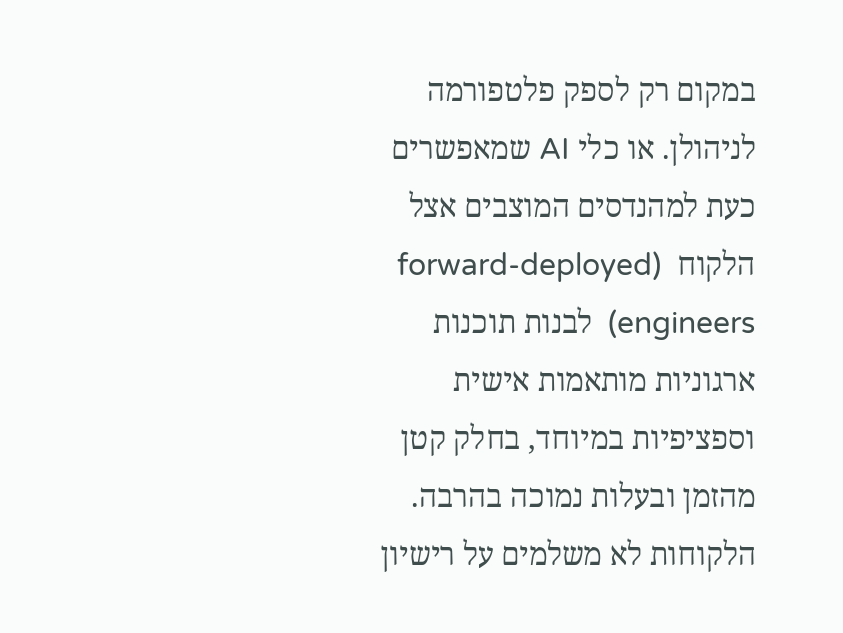במקום רק לספק פלטפורמה לניהולן. או כלי AI שמאפשרים כעת למהנדסים המוצבים אצל הלקוח  (forward-deployed engineers)  לבנות תוכנות ארגוניות מותאמות אישית וספציפיות במיוחד, בחלק קטן מהזמן ובעלות נמוכה בהרבה. הלקוחות לא משלמים על רישיון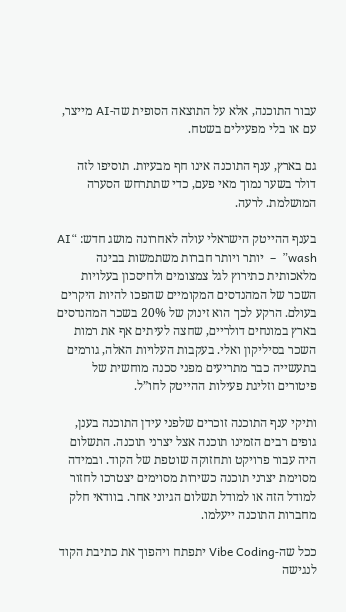עבור התוכנה, אלא על התוצאה הסופית שה-AI מייצר, עם או בלי מפעילים בשטח.

גם בארץ, ענף התוכנה אינו חף מבעיות. תוסיפו לזה דולר בשער נמוך מאי פעם, כדי שתתרחש הסערה המושלמת. לרעה.

בענף ההייטק הישראלי עולה לאחרונה מושג חדש: “AI wash”  –  יותר ויותר חברות משתמשות בבינה מלאכותית כתירוץ לגל צמצומים ולחיסכון בעלויות השכר של המהנדסים המקומיים שהפכו להיות היקרים בעולם. הרקע לכך הוא זינוק של 20% בשכר המהנדסים בארץ במונחים דולריים, שחצה לעיתים אף את רמות השכר בסיליקון ואלי. בעקבות העלויות האלה, גורמים בתעשייה כבר מתריעים מפני סכנה מוחשית של פיטורים וזליגת פעילות ההייטק לחו”ל.

ותיקי ענף התוכנה זוכרים שלפני עידן התוכנה בענן, גופים רבים הזמינו תוכנה אצל יצרני תוכנה. התשלום היה עבור פרויקט ותחזוקה שוטפת של הקוד. ובמידה מסוימת יצרני תוכנה כשירות מסוימים יצטרכו לחזור למודל הזה או למודל תשלום הגיוני אחר. בוודאי חלק מחברות התוכנה ייעלמו.

ככל שה-Vibe Coding יתפתח ויהפוך את כתיבת הקוד לנגישה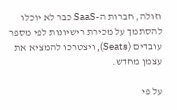וזולה, חברות ה-SaaS כבר לא יוכלו להסתמך על מכירת רישיונות לפי מספר עובדים (Seats), ויצטרכו להמציא את עצמן מחדש.

על פי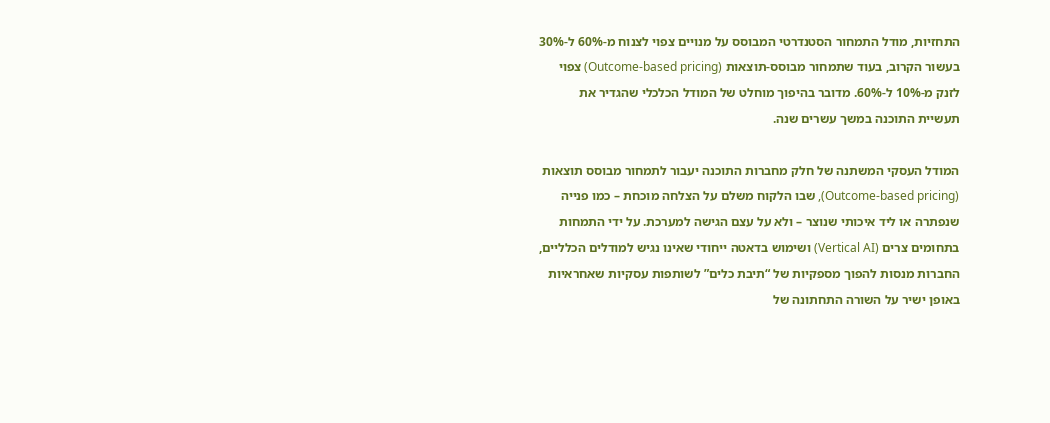התחזיות, מודל התמחור הסטנדרטי המבוסס על מנויים צפוי לצנוח מ-60% ל-30% בעשור הקרוב, בעוד שתמחור מבוסס-תוצאות (Outcome-based pricing) צפוי לזנק מ-10% ל-60%. מדובר בהיפוך מוחלט של המודל הכלכלי שהגדיר את תעשיית התוכנה במשך עשרים שנה.

המודל העסקי המשתנה של חלק מחברות התוכנה יעבור לתמחור מבוסס תוצאות (Outcome-based pricing), שבו הלקוח משלם על הצלחה מוכחת – כמו פנייה שנפתרה או ליד איכותי שנוצר – ולא על עצם הגישה למערכת. על ידי התמחות בתחומים צרים (Vertical AI) ושימוש בדאטה ייחודי שאינו נגיש למודלים הכלליים, החברות מנסות להפוך מספקיות של “תיבת כלים” לשותפות עסקיות שאחראיות באופן ישיר על השורה התחתונה של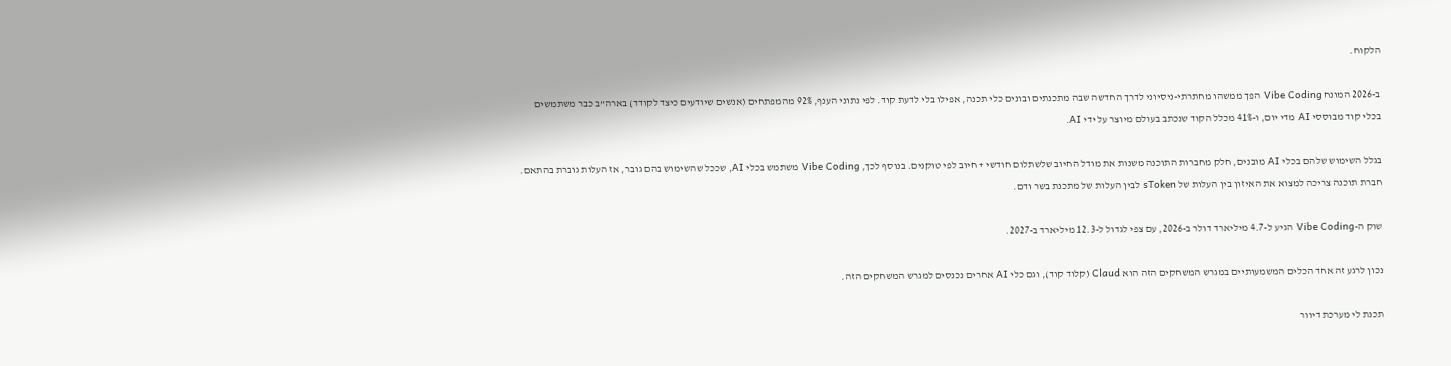הלקוח.

ב-2026 המונח Vibe Coding הפך ממשהו מחתרתי-ניסיוני לדרך החדשה שבה מתכנתים ובונים כלי תכנה, אפילו בלי לדעת קוד. לפי נתוני הענף, 92% מהמפתחים (אנשים שיודעים כיצד לקודד) בארה”ב כבר משתמשים בכלי קוד מבוססי AI מדי יום, ו-41% מכלל הקוד שנכתב בעולם מיוצר על ידי AI.

בגלל השימוש שלהם בכלי AI מובנים, חלק מחברות התוכנה משנות את מודל החיוב שלשתלום חודשי + חיוב לפי טוקנים. בנוסף לכך, Vibe Coding משתמש בכלי AI, שככל שהשימוש בהם גובר, אז העלות גוברת בהתאם. חברת תוכנה צריכה למצוא את האיזון בין העלות של sToken לבין העלות של מתכנת בשר ודם.

שוק ה-Vibe Coding הגיע ל-4.7 מיליארד דולר ב-2026, עם צפי לגדול ל-12.3 מיליארד ב-2027.

נכון לרגע זה אחד הכלים המשמעותיים במגרש המשחקים הזה הוא Claud (קלוד קוד), וגם כלי AI אחרים נכנסים למגרש המשחקים הזה.

תכנת לי מערכת דיוור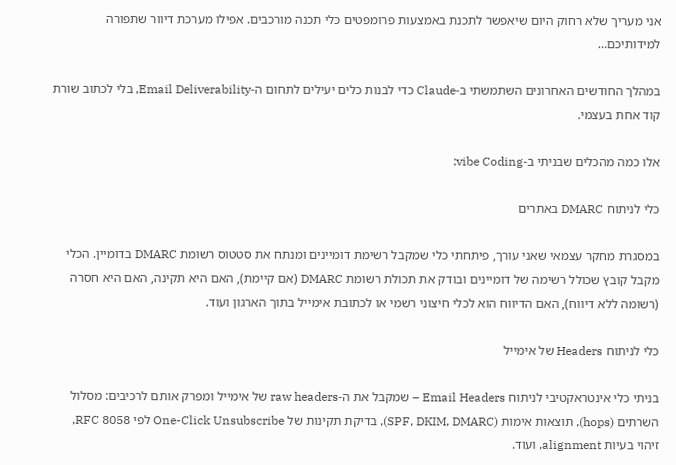אני מעריך שלא רחוק היום שיאפשר לתכנת באמצעות פרומפטים כלי תכנה מורכבים. אפילו מערכת דיוור שתפורה למידותיכם…

במהלך החודשים האחרונים השתמשתי ב-Claude כדי לבנות כלים יעילים לתחום ה-Email Deliverability, בלי לכתוב שורת קוד אחת בעצמי.

אלו כמה מהכלים שבניתי ב-vibe Coding:

כלי לניתוח DMARC באתרים

במסגרת מחקר עצמאי שאני עורך, פיתחתי כלי שמקבל רשימת דומיינים ומנתח את סטטוס רשומת DMARC בדומיין. הכלי מקבל קובץ שכולל רשימה של דומיינים ובודק את תכולת רשומת DMARC (אם קיימת), האם היא תקינה, האם היא חסרה (רשומה ללא דיווח), האם הדיווח הוא לכלי חיצוני רשמי או לכתובת אימייל בתוך הארגון ועוד.

כלי לניתוח Headers של אימייל

בניתי כלי אינטראקטיבי לניתוח Email Headers – שמקבל את ה-raw headers של אימייל ומפרק אותם לרכיבים: מסלול השרתים (hops), תוצאות אימות (SPF, DKIM, DMARC), בדיקת תקינות של One-Click Unsubscribe לפי RFC 8058, זיהוי בעיות alignment, ועוד.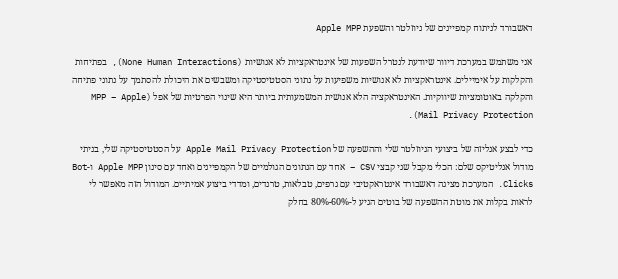דאשבורד לניתוח קמפיינים של ניוזלטר והשפעת Apple MPP

אני משתמש במערכת דיוור שיודעת לנטרל השפעות של אינטראקציות לא אנושיות (None Human Interactions), בפתיחות והקלקות על אימיילים. אינטראקציות לא אנושיות משפיעות על נתוני הסטטיסטיקה ומשבשים את היכולת להסתמך על נתוני פתיחה והקלקה באוטומציות שיווקיות. האינטראקציה הלא אנושית המשמעותית ביותר היא שינוי הפרטיות של אפל (MPP – Apple Mail Privacy Protection).

כדי לבצע אנליזה של ביצועי הניוזלטר שלי וההשפעה של Apple Mail Privacy Protection על הסטטיסטיקה שלי, בניתי מודול אנליטיקס שלם: הכלי מקבל שני קבצי CSV – אחד עם הנתונים הגולמיים של הקמפיינים ואחד עם סינון Apple MPP ו-Bot Clicks. המערכת מציגה דאשבורד אינטראקטיבי עם גרפים, טבלאות, טרנדים, ומדדי ביצוע אמיתיים. המודול הזה מאפשר לי לראות בקלות את מוטת ההשפעה של בוטים הגיע ל-60%-80% בחלק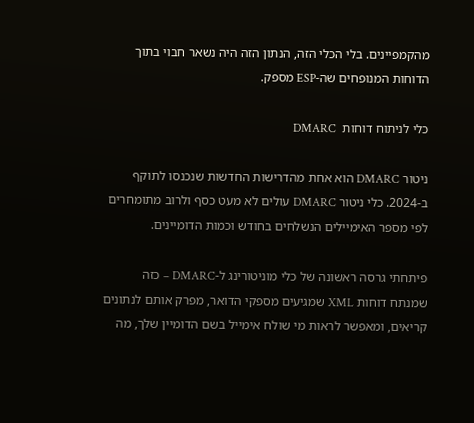מהקמפיינים. בלי הכלי הזה, הנתון הזה היה נשאר חבוי בתוך הדוחות המנופחים שה-ESP מספק.

כלי לניתוח דוחות  DMARC

ניטור DMARC הוא אחת מהדרישות החדשות שנכנסו לתוקף ב-2024. כלי ניטור DMARC עולים לא מעט כסף ולרוב מתומחרים לפי מספר האימיילים הנשלחים בחודש וכמות הדומיינים.

פיתחתי גרסה ראשונה של כלי מוניטורינג ל-DMARC – כזה שמנתח דוחות XML שמגיעים מספקי הדואר, מפרק אותם לנתונים קריאים, ומאפשר לראות מי שולח אימייל בשם הדומיין שלך, מה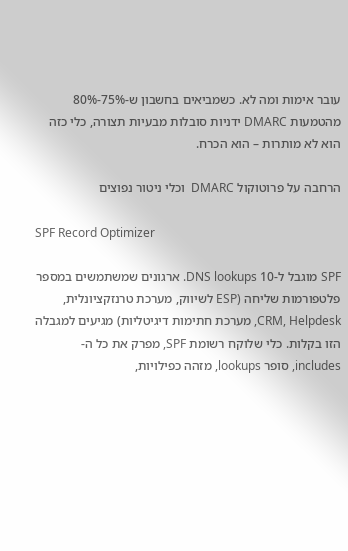עובר אימות ומה לא. כשמביאים בחשבון ש-75%-80% מהטמעות DMARC ידניות סובלות מבעיות תצורה, כלי כזה הוא לא מותרות – הוא הכרח.

הרחבה על פרוטוקול DMARC  וכלי ניטור נפוצים

SPF Record Optimizer

SPF מוגבל ל-10 DNS lookups. ארגונים שמשתמשים במספר פלטפורמות שליחה (ESP לשיווק, מערכת טרנזקציונלית, CRM, Helpdesk, מערכת חתימות דיגיטליות) מגיעים למגבלה הזו בקלות. כלי שלוקח רשומת SPF, מפרק את כל ה-includes, סופר lookups, מזהה כפילויות,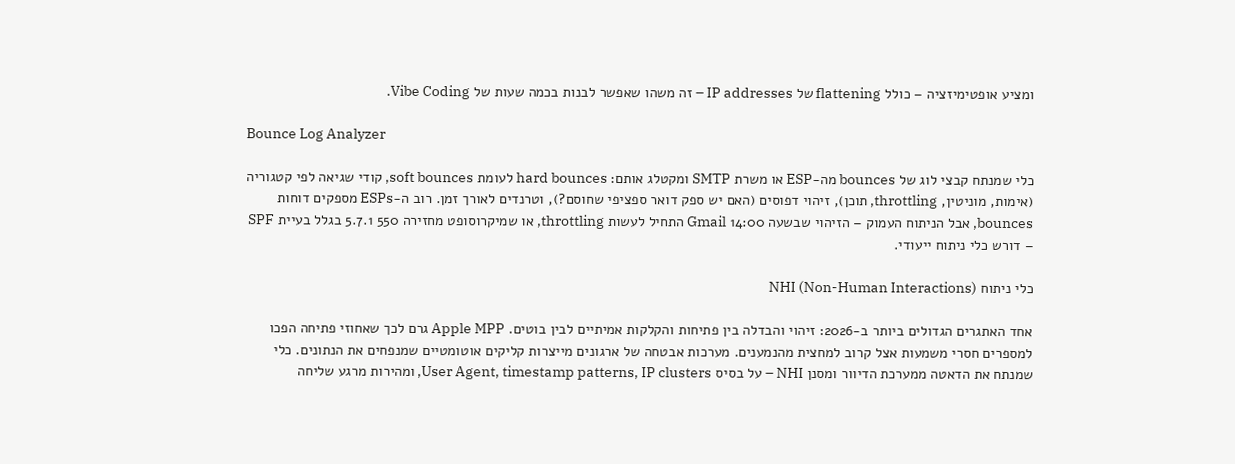ומציע אופטימיזציה – כולל flattening של IP addresses – זה משהו שאפשר לבנות בכמה שעות של Vibe Coding.

Bounce Log Analyzer

כלי שמנתח קבצי לוג של bounces מה-ESP או משרת SMTP ומקטלג אותם: hard bounces לעומת soft bounces, קודי שגיאה לפי קטגוריה (אימות, מוניטין, throttling, תוכן), זיהוי דפוסים (האם יש ספק דואר ספציפי שחוסם?), וטרנדים לאורך זמן. רוב ה-ESPs מספקים דוחות bounces, אבל הניתוח העמוק – הזיהוי שבשעה 14:00 Gmail התחיל לעשות throttling, או שמיקרוסופט מחזירה 550 5.7.1 בגלל בעיית SPF – דורש כלי ניתוח ייעודי.

כלי ניתוח NHI (Non-Human Interactions)

אחד האתגרים הגדולים ביותר ב-2026: זיהוי והבדלה בין פתיחות והקלקות אמיתיים לבין בוטים. Apple MPP גרם לכך שאחוזי פתיחה הפכו למספרים חסרי משמעות אצל קרוב למחצית מהנמענים. מערכות אבטחה של ארגונים מייצרות קליקים אוטומטיים שמנפחים את הנתונים. כלי שמנתח את הדאטה ממערכת הדיוור ומסנן NHI – על בסיס User Agent, timestamp patterns, IP clusters, ומהירות מרגע שליחה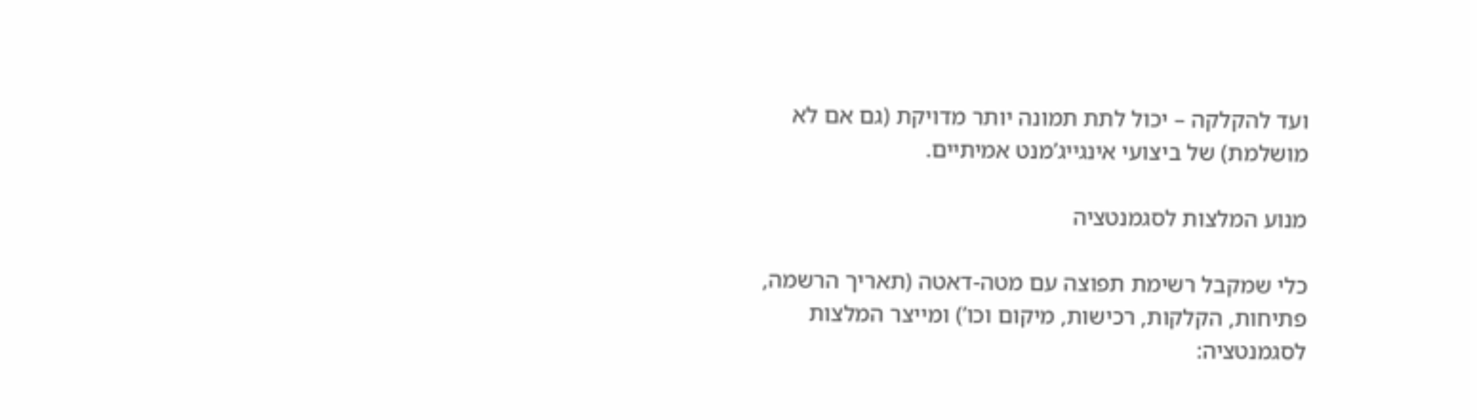ועד להקלקה – יכול לתת תמונה יותר מדויקת (גם אם לא מושלמת) של ביצועי אינגייג’מנט אמיתיים.

מנוע המלצות לסגמנטציה

כלי שמקבל רשימת תפוצה עם מטה-דאטה (תאריך הרשמה, פתיחות, הקלקות, רכישות, מיקום וכו’) ומייצר המלצות לסגמנטציה: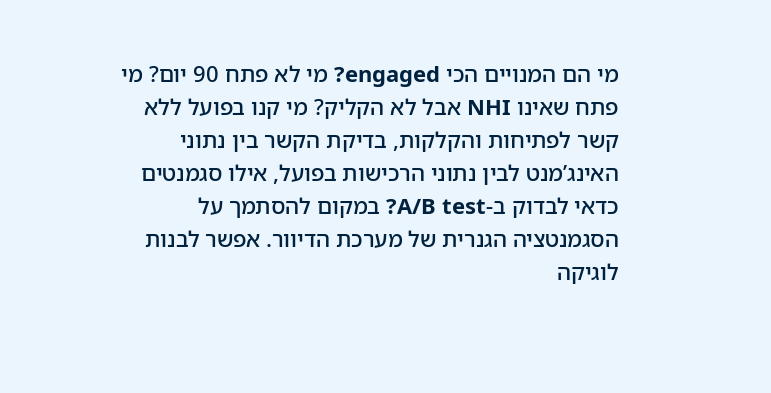מי הם המנויים הכי engaged? מי לא פתח 90 יום? מי פתח שאינו NHI אבל לא הקליק? מי קנו בפועל ללא קשר לפתיחות והקלקות, בדיקת הקשר בין נתוני האינג’מנט לבין נתוני הרכישות בפועל, אילו סגמנטים כדאי לבדוק ב-A/B test? במקום להסתמך על הסגמנטציה הגנרית של מערכת הדיוור. אפשר לבנות לוגיקה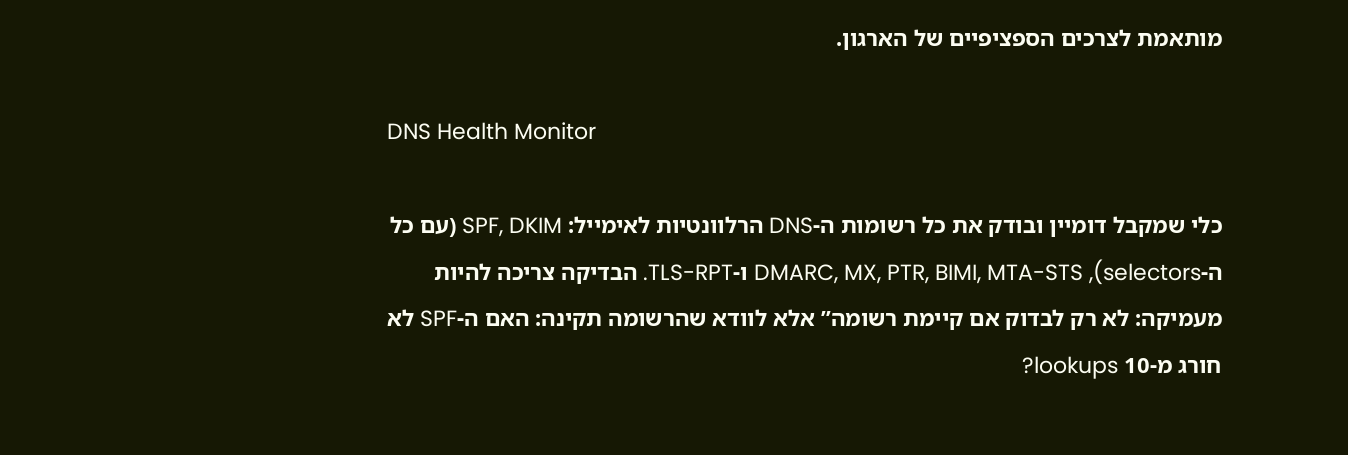מותאמת לצרכים הספציפיים של הארגון.

DNS Health Monitor

כלי שמקבל דומיין ובודק את כל רשומות ה-DNS הרלוונטיות לאימייל: SPF, DKIM (עם כל ה-selectors), DMARC, MX, PTR, BIMI, MTA-STS ו-TLS-RPT. הבדיקה צריכה להיות מעמיקה: לא רק לבדוק אם קיימת רשומה” אלא לוודא שהרשומה תקינה: האם ה-SPF לא חורג מ-10 lookups?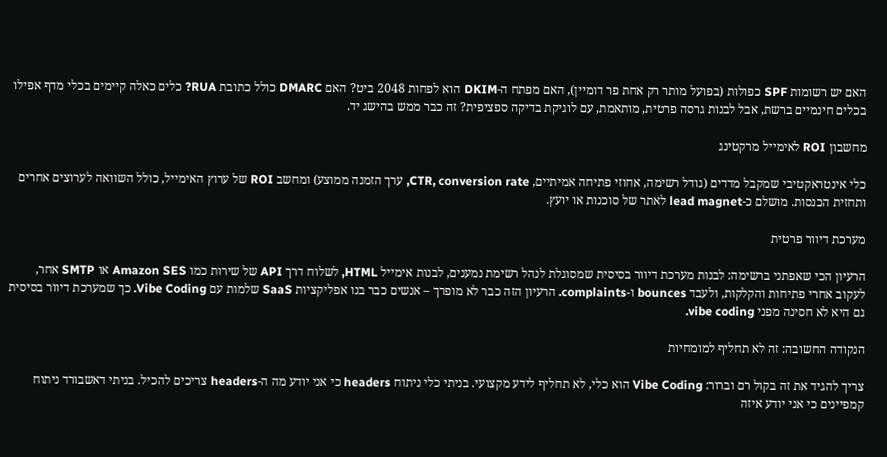האם יש רשומות SPF כפולות (בפועל מותר רק אחת פר דומיין), האם מפתח ה-DKIM הוא לפחות 2048 ביט? האם DMARC כולל כתובת RUA? כלים כאלה קיימים בכלי מדף אפילו בכלים חינמיים ברשת, אבל לבנות גרסה פרטית, מותאמת, עם לוגיקת בדיקה ספציפית? זה כבר ממש בהישג יד.

מחשבון ROI לאימייל מרקטינג

כלי אינטראקטיבי שמקבל מדדים (גודל רשימה, אחוזי פתיחה אמיתיים, CTR, conversion rate, ערך הזמנה ממוצע) ומחשב ROI של ערוץ האימייל, כולל השוואה לערוצים אחרים ותחזית הכנסות. מושלם כ-lead magnet לאתר של סוכנות או יועץ.

מערכת דיוור פרטית

הרעיון הכי שאפתני ברשימה: לבנות מערכת דיוור בסיסית שמסוגלת לנהל רשימת נמענים, לבנות אימייל HTML, לשלוח דרך API של שירות כמו Amazon SES או SMTP אחר, לעקוב אחרי פתיחות והקלקות, ולעבד bounces ו-complaints. הרעיון הזה כבר לא מופרך – אנשים כבר בנו אפליקציות SaaS שלמות עם Vibe Coding. כך שמערכת דיוור בסיסית גם היא לא חסינה מפני vibe coding.

הנקודה החשובה: זה לא תחליף למומחיות

צריך להגיד את זה בקול רם וברור: Vibe Coding הוא כלי, לא תחליף לידע מקצועי. בניתי כלי ניתוח headers כי אני יודע מה ה-headers צריכים להכיל. בניתי דאשבורד ניתוח קמפיינים כי אני יודע איזה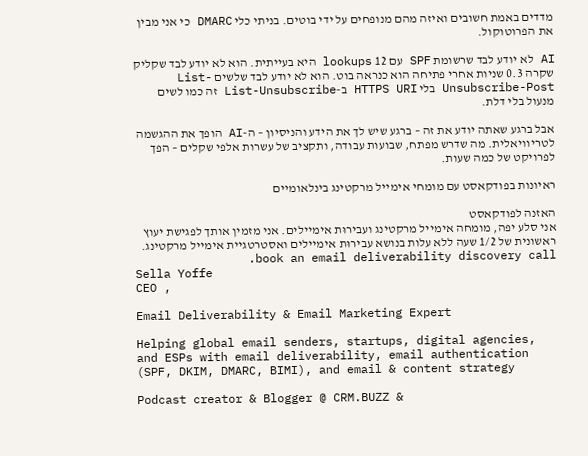מדדים באמת חשובים ואיזה מהם מנופחים על ידי בוטים. בניתי כלי DMARC כי אני מבין את הפרוטוקול.

AI לא יודע לבד שרשומת SPF עם 12 lookups היא בעייתית. הוא לא יודע לבד שקליק שקרה 0.3 שניות אחרי פתיחה הוא כנראה בוט. הוא לא יודע לבד שלשים List-Unsubscribe-Post בלי HTTPS URI ב-List-Unsubscribe זה כמו לשים מנעול בלי דלת.

אבל ברגע שאתה יודע את זה – ברגע שיש לך את הידע והניסיון – ה-AI הופך את ההגשמה לטריוויאלית. מה שדרש מפתח, שבועות עבודה, ותקציב של עשרות אלפי שקלים – הפך לפרויקט של כמה שעות.

ראיונות בפודקאסט עם מומחי אימייל מרקטינג בינלאומיים

האזנה לפודקאסט
אני סלע יפה, מומחה אימייל מרקטינג ועבירוּת אימיילים. אני מזמין אותך לפגישת יעוץ ראשונית של 1/2 שעה ללא עלות בנושא עבירוּת אימיילים ואסטרטגיית אימייל מרקטינג. book an email deliverability discovery call.
Sella Yoffe
CEO ,

Email Deliverability & Email Marketing Expert

Helping global email senders, startups, digital agencies, and ESPs with email deliverability, email authentication (SPF, DKIM, DMARC, BIMI), and email & content strategy

Podcast creator & Blogger @ CRM.BUZZ &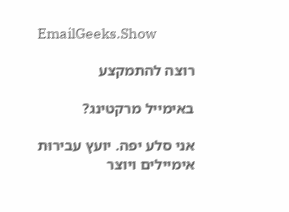EmailGeeks.Show

רוצה להתמקצע

באימייל מרקטינג?

אני סלע יפה. יועץ עבירוּת אימיילים ויוצר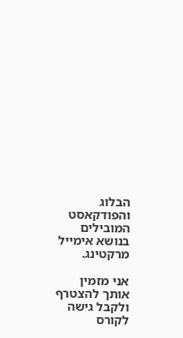הבלוג והפודקאסט המובילים בנושא אימייל מרקטינג.

אני מזמין אותך להצטרף ולקבל גישה לקורס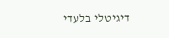דיגיטלי בלעדי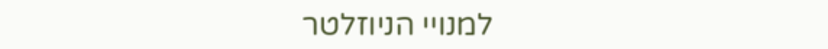למנויי הניוזלטר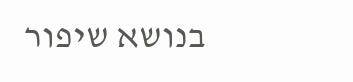בנושא שיפור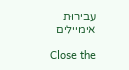עבירוּת אימיילים

Close the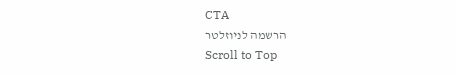CTA
הרשמה לניוזלטר
Scroll to Top